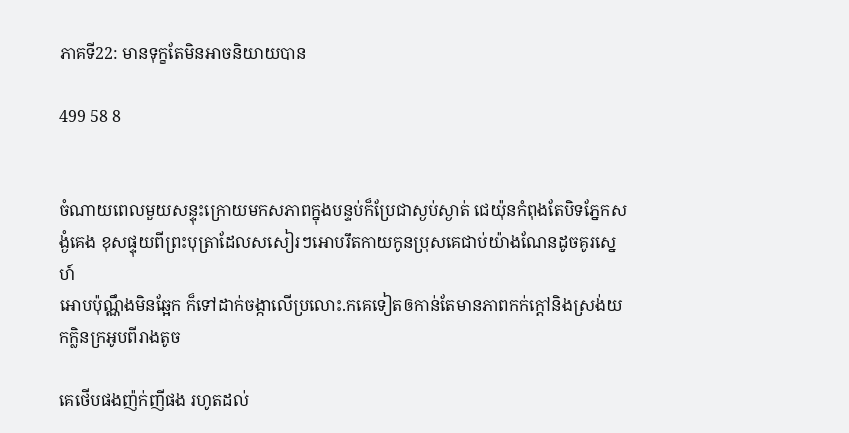ភាគទី22: មានទុក្ខតែមិនអាចនិយាយបាន

499 58 8


ចំណាយពេលមួយសន្ទុះក្រោយមកសភាពក្នុងបន្ទប់ក៏ប្រែជាស្ងប់ស្ងាត់ ជេយ៉ុនកំពុងតែបិទភ្នែកសង្ងំគេង ខុសផ្ទុយពីព្រះបុត្រាដែលសសៀរៗអោបរឹតកាយកូនប្រុសគេជាប់យ៉ាងណែនដូចគូរស្នេហ៍
អោបប៉ុណ្ណឹងមិនឆ្អែក ក៏ទៅដាក់ចង្កាលើប្រលោះ.កគេទៀតឲកាន់តែមានភាពកក់ក្ដៅនិងស្រង់យកក្លិនក្រអូបពីរាងតូច

គេថើបផងញ៉ក់ញីផង រហូតដល់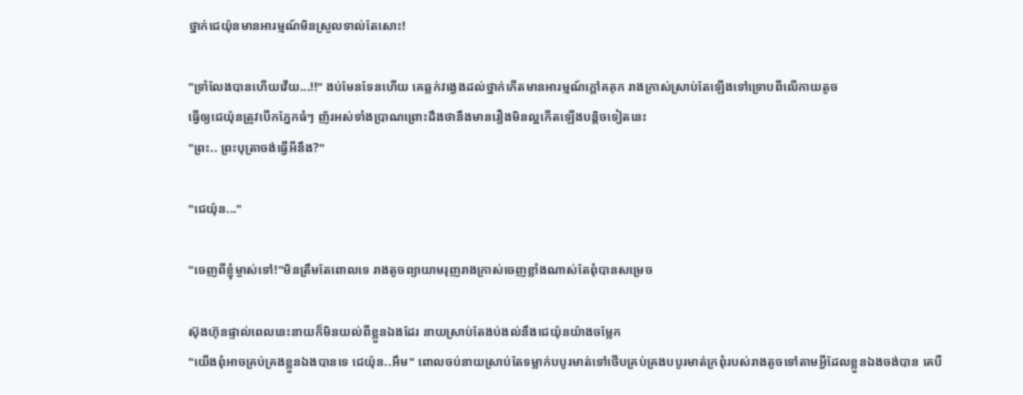ថ្នាក់ជេយ៉ុនមានអារម្មណ៍មិនស្រួលទាល់តែសោះ!

"ទ្រាំលែងបានហើយវើយ...!!" ងប់មែនទែនហើយ គេឆ្លក់វង្វេងដល់ថ្នាក់កើតមានអារម្មណ៍ក្ដៅគគុក រាងក្រាស់ស្រាប់តែឡើងទៅទ្រោបពីលើកាយតូច
ធ្វើឲ្យជេយ៉ុនត្រូវបើកភ្នែកធំៗ ញ័រអស់ទាំងប្រាណព្រោះដឹងថានឹងមានរឿងមិនល្អកើតឡើងបន្តិចទៀតនេះ
"ព្រះ.. ព្រះបុត្រាចង់ធ្វើអីនឹង?"

"ជេយ៉ុន..."

"ចេញពីខ្ញុំម្ចាស់ទៅ!"មិនត្រឹមតែពោលទេ រាងតូចព្យាយាមរុញរាងក្រាស់ចេញខ្លាំងណាស់តែពុំបានសម្រេច

ស៊ុងហ៊ុនផ្ទាល់ពេលនេះនាយក៏មិនយល់ពីខ្លួនឯងដែរ នាយស្រាប់តែងប់ងល់នឹងជេយ៉ុនយ៉ាងចម្លែក
"យើងពុំអាចគ្រប់គ្រងខ្លួនឯងបានទេ ជេយ៉ុន..អឹម" ពោលចប់នាយស្រាប់តែទម្លាក់បបូរមាត់ទៅថើបគ្រប់គ្រងបបូរមាត់ក្រពុំរបស់រាងតូចទៅតាមអ្វីដែលខ្លួនឯងចង់បាន គេបឺ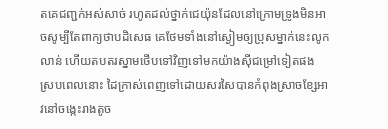តគេជញ្ជក់អស់សាច់ រហូតដល់ថ្នាក់ជេយ៉ុនដែលនៅក្រោមទ្រូងមិនអាចសូម្បីតែពាក្យថាបដិសេធ គេថែមទាំងនៅស្ងៀមឲ្យប្រុសម្នាក់នេះលូកលាន់ ហើយតបតរស្នាមថើបទៅវិញទៅមកយ៉ាងសុីជម្រៅទៀតផង
ស្របពេលនោះ ដៃក្រាស់ពេញទៅដោយសរសៃបានកំពុងស្រាចខ្សែអាវនៅចង្កេះរាងតូច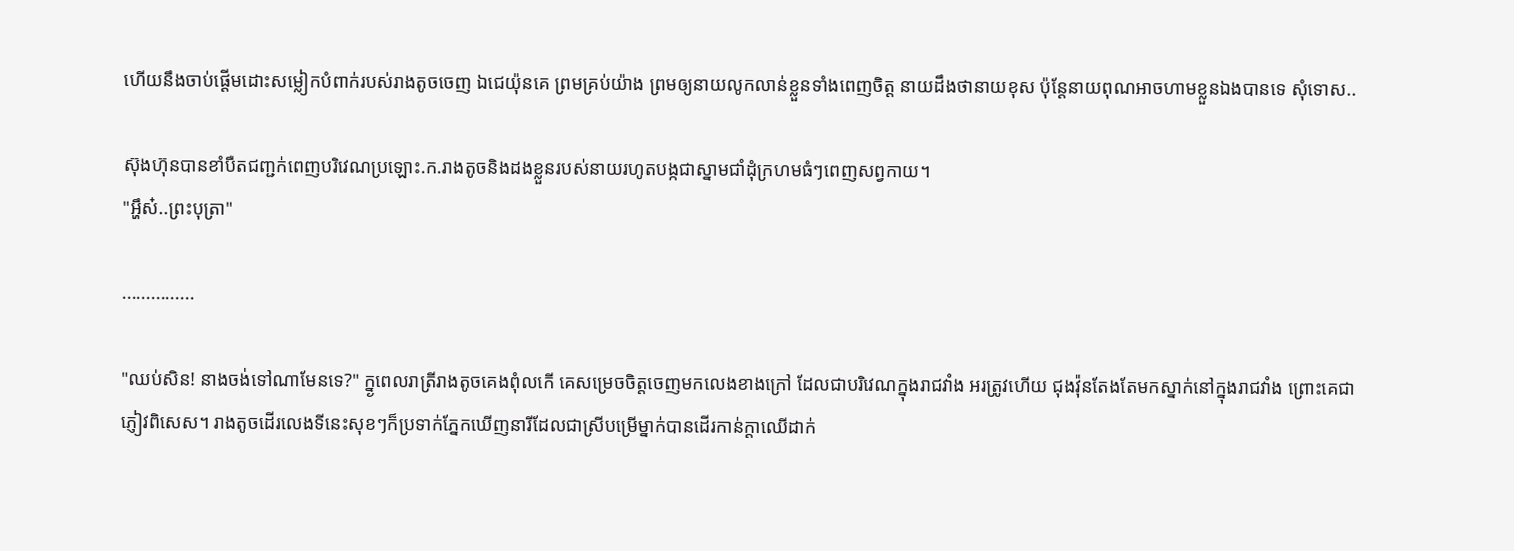ហើយនឹងចាប់ផ្ដើមដោះសម្លៀកបំពាក់របស់រាងតូចចេញ ឯជេយ៉ុនគេ ព្រមគ្រប់យ៉ាង ព្រមឲ្យនាយលូកលាន់ខ្លួនទាំងពេញចិត្ត នាយដឹងថានាយខុស ប៉ុន្តែនាយពុណអាចហាមខ្លួនឯងបានទេ សុំទោស..

ស៊ុងហ៊ុនបានខាំបឺតជញ្ជក់ពេញបរិវេណប្រឡោះ.ក.រាងតូចនិងដងខ្លួនរបស់នាយរហូតបង្កជាស្នាមជាំដុំក្រហមធំៗពេញសព្វកាយ។
"អ្ហឹស៎..ព្រះបុត្រា"

...............

"ឈប់សិន! នាងចង់ទៅណាមែនទេ?" ក្ន្ងពេលរាត្រីរាងតូចគេងពុំលកើ គេសម្រេចចិត្តចេញមកលេងខាងក្រៅ ដែលជាបរិវេណក្នុងរាជវាំង អរត្រូវហើយ ជុងវ៉ុនតែងតែមកស្នាក់នៅក្នុងរាជវាំង ព្រោះគេជាភ្ញៀវពិសេស។ រាងតូចដើរលេងទីនេះសុខៗក៏ប្រទាក់ភ្នែកឃើញនារីដែលជាស្រីបម្រើម្នាក់បានដើរកាន់ក្ដាឈើដាក់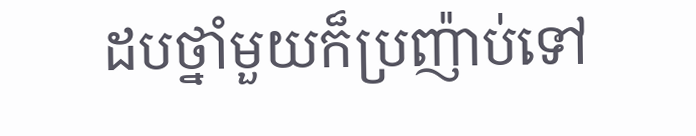ដបថ្នាំមួយក៏ប្រញ៉ាប់ទៅ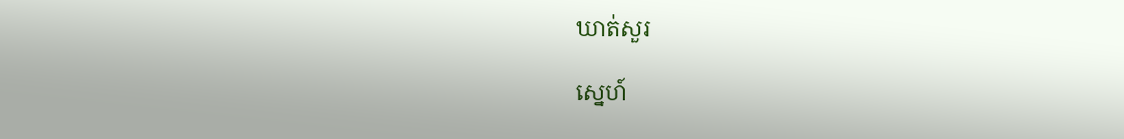ឃាត់សួរ

ស្នេហ៍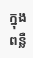ក្នុងពន្លឺ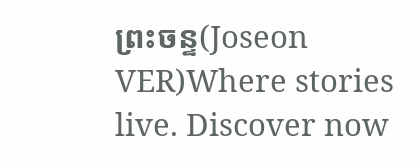ព្រះចន្ទ(Joseon VER)Where stories live. Discover now